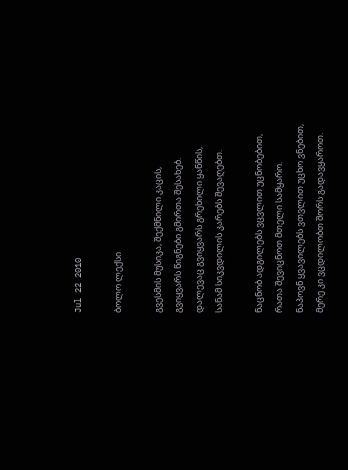Jul 22 2010

ბოლო ლექსი

გვესმის მუსიკა, შექმნილი კაცის,
გვიყვარს წიგნები გმირთა შესახებ.
დალევაც გვიყვარს გრეხილი ყანწის,
სანამ სიკვდილის კარებს შევაღებთ.

ნაცნობ ადგილებს ვცვლით უცნობებით,
რათა შევიცნოთ მთელი სამყარო.
ნაპოვნ ყვავილებს ვთვლით უცხო ვნებით,
მერე კი ვცდილობთ შორს გადავყაროთ.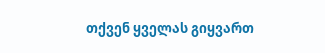თქვენ ყველას გიყვართ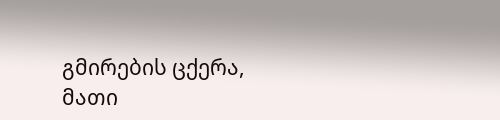გმირების ცქერა,
მათი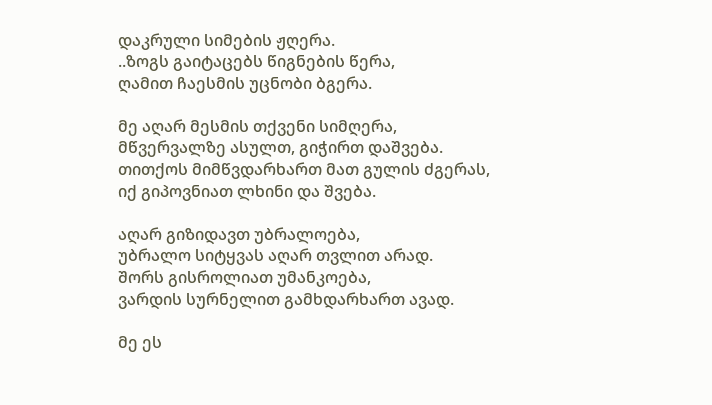დაკრული სიმების ჟღერა.
..ზოგს გაიტაცებს წიგნების წერა,
ღამით ჩაესმის უცნობი ბგერა.

მე აღარ მესმის თქვენი სიმღერა,
მწვერვალზე ასულთ, გიჭირთ დაშვება.
თითქოს მიმწვდარხართ მათ გულის ძგერას,
იქ გიპოვნიათ ლხინი და შვება.

აღარ გიზიდავთ უბრალოება,
უბრალო სიტყვას აღარ თვლით არად.
შორს გისროლიათ უმანკოება,
ვარდის სურნელით გამხდარხართ ავად.

მე ეს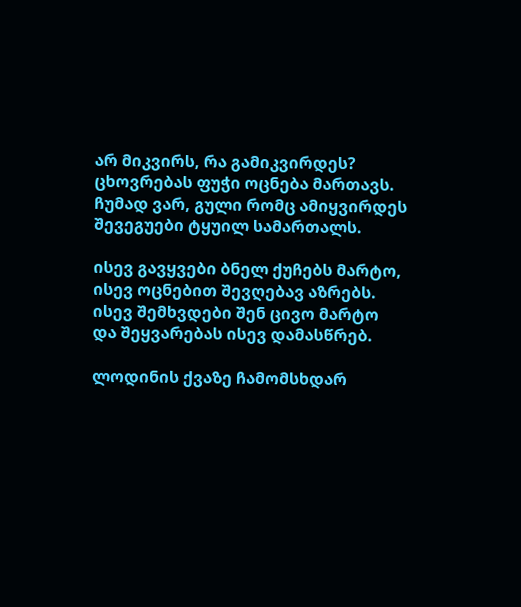არ მიკვირს, რა გამიკვირდეს?
ცხოვრებას ფუჭი ოცნება მართავს.
ჩუმად ვარ, გული რომც ამიყვირდეს
შევეგუები ტყუილ სამართალს.

ისევ გავყვები ბნელ ქუჩებს მარტო,
ისევ ოცნებით შევღებავ აზრებს.
ისევ შემხვდები შენ ცივო მარტო
და შეყვარებას ისევ დამასწრებ.

ლოდინის ქვაზე ჩამომსხდარ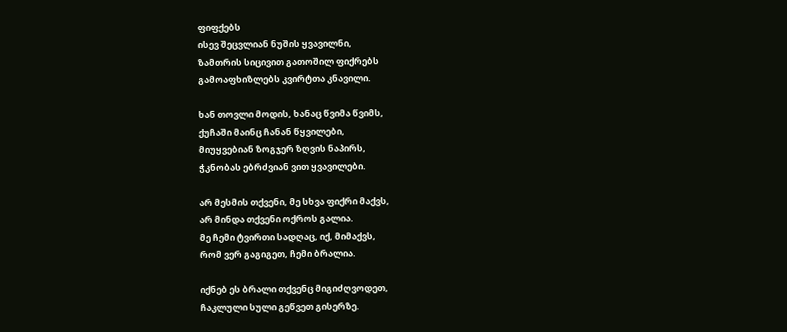ფიფქებს
ისევ შეცვლიან ნუშის ყვავილნი,
ზამთრის სიცივით გათოშილ ფიქრებს
გამოაფხიზლებს კვირტთა კნავილი.

ხან თოვლი მოდის, ხანაც წვიმა წვიმს,
ქუჩაში მაინც ჩანან წყვილები,
მიუყვებიან ზოგჯერ ზღვის ნაპირს,
ჭკნობას ებრძვიან ვით ყვავილები.

არ მესმის თქვენი, მე სხვა ფიქრი მაქვს,
არ მინდა თქვენი ოქროს გალია.
მე ჩემი ტვირთი სადღაც, იქ, მიმაქვს,
რომ ვერ გაგიგეთ, ჩემი ბრალია.

იქნებ ეს ბრალი თქვენც მიგიძღვოდეთ,
ჩაკლული სული გეწვეთ გისერზე.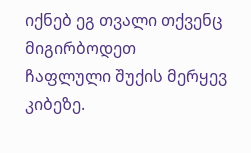იქნებ ეგ თვალი თქვენც მიგირბოდეთ
ჩაფლული შუქის მერყევ კიბეზე.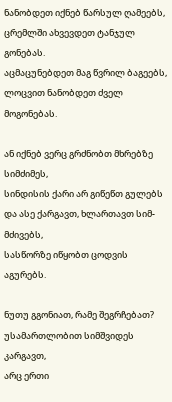ნანობდეთ იქნებ წარსულ ღამეებს,
ცრემლში ახვევდეთ ტანჯულ გონებას.
აცმაცუნებდეთ მაგ წვრილ ბაგეებს,
ლოცვით ნანობდეთ ძველ მოგონებას.

ან იქნებ ვერც გრძნობთ მხრებზე სიმძიმეს,
სინდისის ქარი არ გიწეწთ გულებს
და ასე ქარგავთ, ხლართავთ სიმ-მძივებს,
სასწორზე იწყობთ ცოდვის აგურებს.

ნუთუ გგონიათ, რამე შეგრჩებათ?
უსამართლობით სიმშვიდეს კარგავთ,
არც ერთი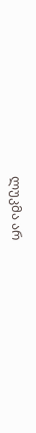ლუკმა არ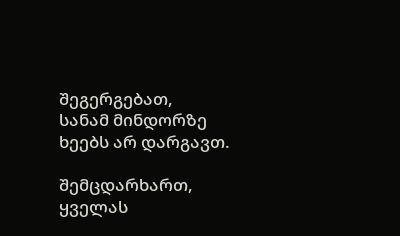შეგერგებათ,
სანამ მინდორზე ხეებს არ დარგავთ.

შემცდარხართ, ყველას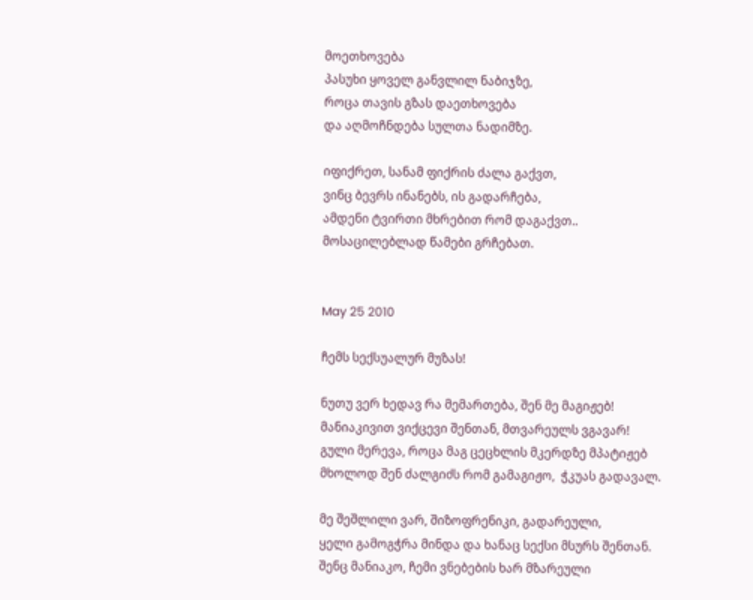მოეთხოვება
პასუხი ყოველ განვლილ ნაბიჯზე,
როცა თავის გზას დაეთხოვება
და აღმოჩნდება სულთა ნადიმზე.

იფიქრეთ, სანამ ფიქრის ძალა გაქვთ,
ვინც ბევრს ინანებს, ის გადარჩება,
ამდენი ტვირთი მხრებით რომ დაგაქვთ..
მოსაცილებლად წამები გრჩებათ.


May 25 2010

ჩემს სექსუალურ მუზას!

ნუთუ ვერ ხედავ რა მემართება, შენ მე მაგიჟებ!
მანიაკივით ვიქცევი შენთან, მთვარეულს ვგავარ!
გული მერევა, როცა მაგ ცეცხლის მკერდზე მპატიჟებ
მხოლოდ შენ ძალგიძს რომ გამაგიჟო,  ჭკუას გადავალ.

მე შეშლილი ვარ, შიზოფრენიკი, გადარეული,
ყელი გამოგჭრა მინდა და ხანაც სექსი მსურს შენთან.
შენც მანიაკო, ჩემი ვნებების ხარ მზარეული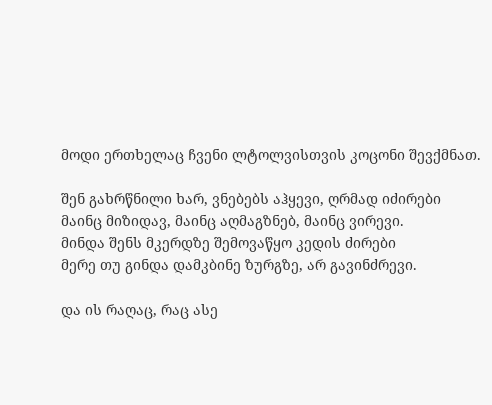მოდი ერთხელაც ჩვენი ლტოლვისთვის კოცონი შევქმნათ.

შენ გახრწნილი ხარ, ვნებებს აჰყევი, ღრმად იძირები
მაინც მიზიდავ, მაინც აღმაგზნებ, მაინც ვირევი.
მინდა შენს მკერდზე შემოვაწყო კედის ძირები
მერე თუ გინდა დამკბინე ზურგზე, არ გავინძრევი.

და ის რაღაც, რაც ასე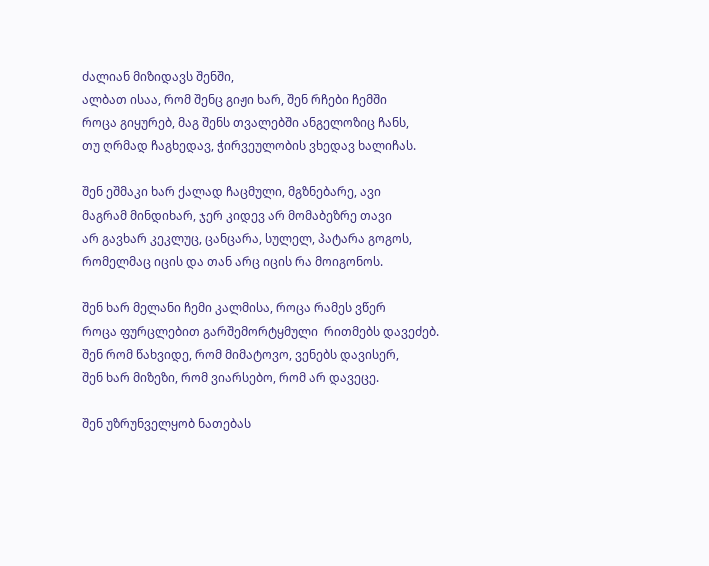ძალიან მიზიდავს შენში,
ალბათ ისაა, რომ შენც გიჟი ხარ, შენ რჩები ჩემში
როცა გიყურებ, მაგ შენს თვალებში ანგელოზიც ჩანს,
თუ ღრმად ჩაგხედავ, ჭირვეულობის ვხედავ ხალიჩას.

შენ ეშმაკი ხარ ქალად ჩაცმული, მგზნებარე, ავი
მაგრამ მინდიხარ, ჯერ კიდევ არ მომაბეზრე თავი
არ გავხარ კეკლუც, ცანცარა, სულელ, პატარა გოგოს,
რომელმაც იცის და თან არც იცის რა მოიგონოს.

შენ ხარ მელანი ჩემი კალმისა, როცა რამეს ვწერ
როცა ფურცლებით გარშემორტყმული  რითმებს დავეძებ.
შენ რომ წახვიდე, რომ მიმატოვო, ვენებს დავისერ,
შენ ხარ მიზეზი, რომ ვიარსებო, რომ არ დავეცე.

შენ უზრუნველყობ ნათებას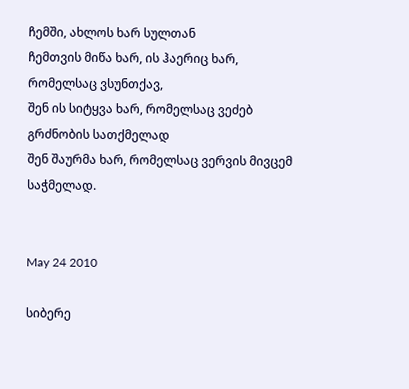ჩემში, ახლოს ხარ სულთან
ჩემთვის მიწა ხარ, ის ჰაერიც ხარ, რომელსაც ვსუნთქავ,
შენ ის სიტყვა ხარ, რომელსაც ვეძებ გრძნობის სათქმელად
შენ შაურმა ხარ, რომელსაც ვერვის მივცემ საჭმელად.


May 24 2010

სიბერე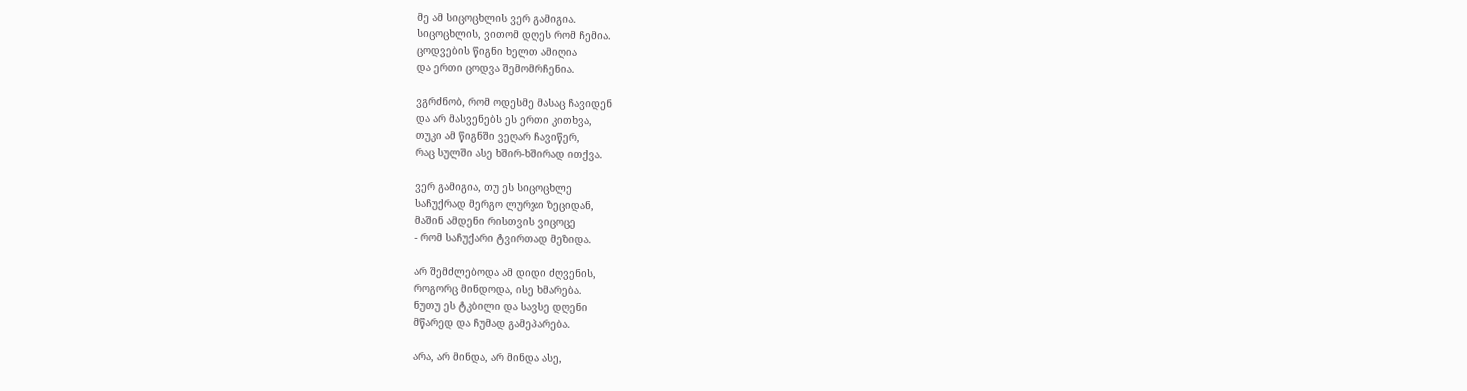მე ამ სიცოცხლის ვერ გამიგია.
სიცოცხლის, ვითომ დღეს რომ ჩემია.
ცოდვების წიგნი ხელთ ამიღია
და ერთი ცოდვა შემომრჩენია.

ვგრძნობ, რომ ოდესმე მასაც ჩავიდენ
და არ მასვენებს ეს ერთი კითხვა,
თუკი ამ წიგნში ვეღარ ჩავიწერ,
რაც სულში ასე ხშირ-ხშირად ითქვა.

ვერ გამიგია, თუ ეს სიცოცხლე
საჩუქრად მერგო ლურჯი ზეციდან,
მაშინ ამდენი რისთვის ვიცოცე
- რომ საჩუქარი ტვირთად მეზიდა.

არ შემძლებოდა ამ დიდი ძღვენის,
როგორც მინდოდა, ისე ხმარება.
ნუთუ ეს ტკბილი და სავსე დღენი
მწარედ და ჩუმად გამეპარება.

არა, არ მინდა, არ მინდა ასე,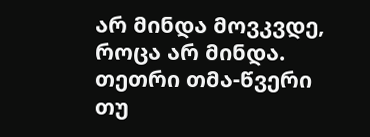არ მინდა მოვკვდე, როცა არ მინდა.
თეთრი თმა-წვერი თუ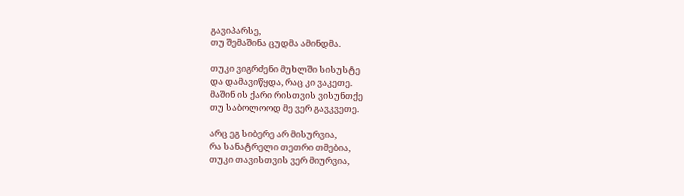გავიპარსე,
თუ შემაშინა ცუდმა ამინდმა.

თუკი ვიგრძენი მუხლში სისუსტე
და დამავიწყდა, რაც კი ვაკეთე.
მაშინ ის ქარი რისთვის ვისუნთქე
თუ საბოლოოდ მე ვერ გავკვეთე.

არც ეგ სიბერე არ მისურვია,
რა სანატრელი თეთრი თმებია,
თუკი თავისთვის ვერ მიურვია,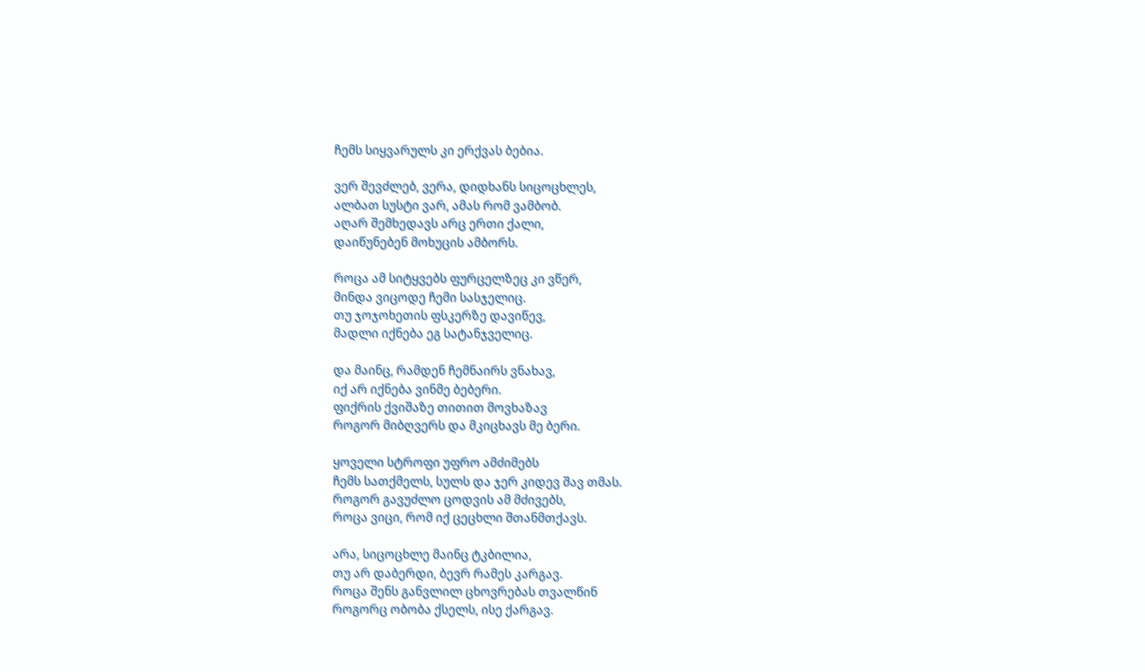ჩემს სიყვარულს კი ერქვას ბებია.

ვერ შევძლებ, ვერა, დიდხანს სიცოცხლეს,
ალბათ სუსტი ვარ, ამას რომ ვამბობ.
აღარ შემხედავს არც ერთი ქალი,
დაიწუნებენ მოხუცის ამბორს.

როცა ამ სიტყვებს ფურცელზეც კი ვწერ,
მინდა ვიცოდე ჩემი სასჯელიც.
თუ ჯოჯოხეთის ფსკერზე დავიწევ,
მადლი იქნება ეგ სატანჯველიც.

და მაინც, რამდენ ჩემნაირს ვნახავ,
იქ არ იქნება ვინმე ბებერი.
ფიქრის ქვიშაზე თითით მოვხაზავ
როგორ მიბღვერს და მკიცხავს მე ბერი.

ყოველი სტროფი უფრო ამძიმებს
ჩემს სათქმელს, სულს და ჯერ კიდევ შავ თმას.
როგორ გავუძლო ცოდვის ამ მძივებს,
როცა ვიცი, რომ იქ ცეცხლი შთანმთქავს.

არა, სიცოცხლე მაინც ტკბილია,
თუ არ დაბერდი, ბევრ რამეს კარგავ.
როცა შენს განვლილ ცხოვრებას თვალწინ
როგორც ობობა ქსელს, ისე ქარგავ.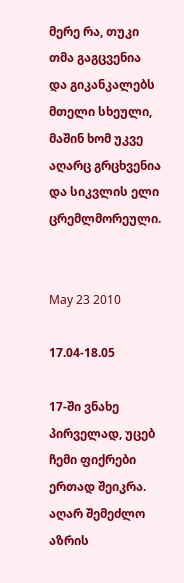მერე რა, თუკი თმა გაგცვენია
და გიკანკალებს მთელი სხეული,
მაშინ ხომ უკვე აღარც გრცხვენია
და სიკვლის ელი ცრემლმორეული.


May 23 2010

17.04-18.05

17-ში ვნახე პირველად, უცებ
ჩემი ფიქრები ერთად შეიკრა.
აღარ შემეძლო აზრის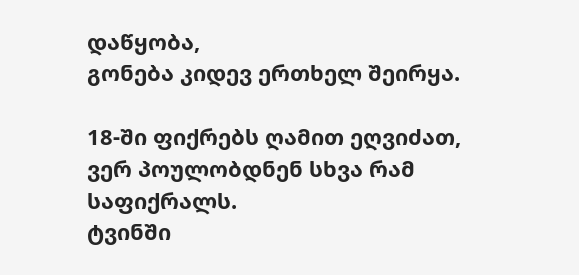დაწყობა,
გონება კიდევ ერთხელ შეირყა.

18-ში ფიქრებს ღამით ეღვიძათ,
ვერ პოულობდნენ სხვა რამ საფიქრალს.
ტვინში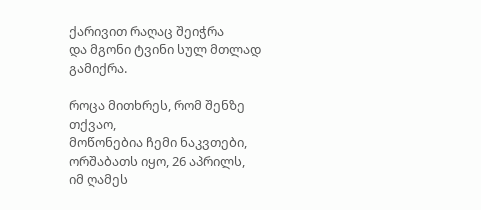ქარივით რაღაც შეიჭრა
და მგონი ტვინი სულ მთლად გამიქრა.

როცა მითხრეს, რომ შენზე თქვაო,
მოწონებია ჩემი ნაკვთები,
ორშაბათს იყო, 26 აპრილს,
იმ ღამეს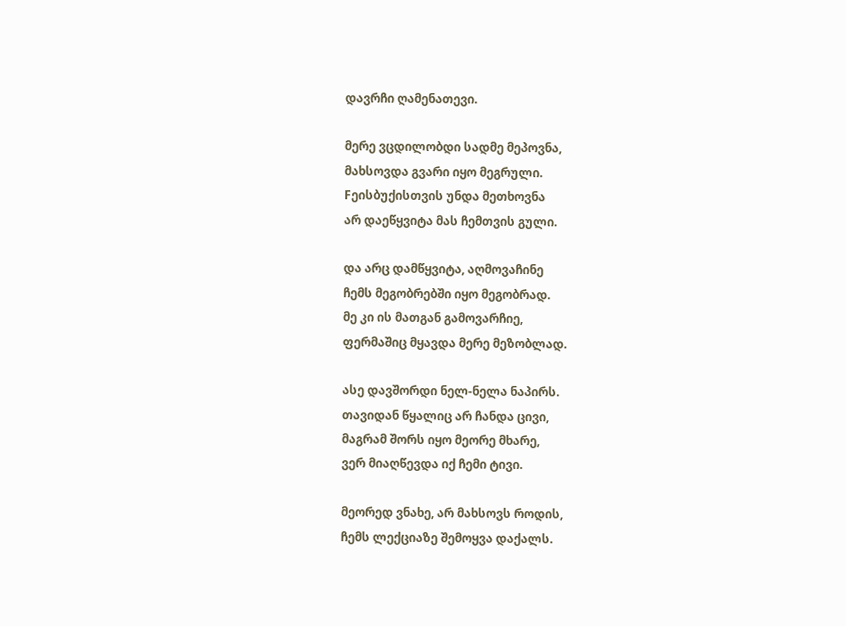დავრჩი ღამენათევი.

მერე ვცდილობდი სადმე მეპოვნა,
მახსოვდა გვარი იყო მეგრული.
Fეისბუქისთვის უნდა მეთხოვნა
არ დაეწყვიტა მას ჩემთვის გული.

და არც დამწყვიტა, აღმოვაჩინე
ჩემს მეგობრებში იყო მეგობრად.
მე კი ის მათგან გამოვარჩიე,
ფერმაშიც მყავდა მერე მეზობლად.

ასე დავშორდი ნელ-ნელა ნაპირს.
თავიდან წყალიც არ ჩანდა ცივი,
მაგრამ შორს იყო მეორე მხარე,
ვერ მიაღწევდა იქ ჩემი ტივი.

მეორედ ვნახე, არ მახსოვს როდის,
ჩემს ლექციაზე შემოყვა დაქალს.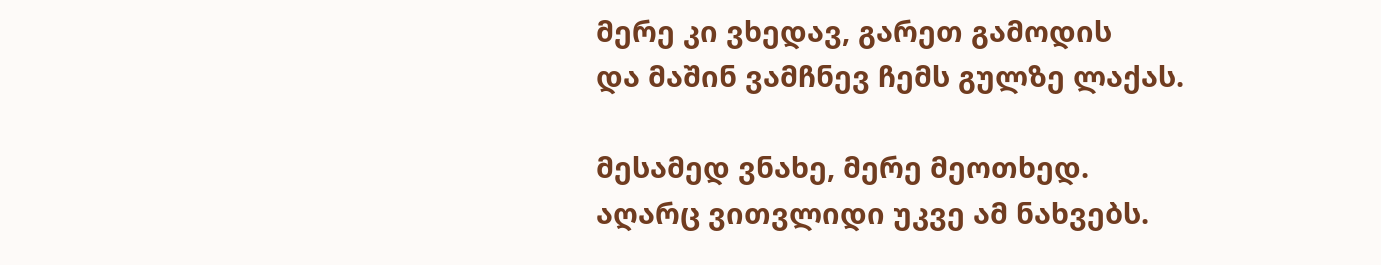მერე კი ვხედავ, გარეთ გამოდის
და მაშინ ვამჩნევ ჩემს გულზე ლაქას.

მესამედ ვნახე, მერე მეოთხედ.
აღარც ვითვლიდი უკვე ამ ნახვებს.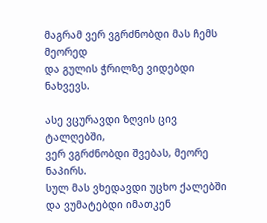მაგრამ ვერ ვგრძნობდი მას ჩემს მეორედ
და გულის ჭრილზე ვიდებდი ნახვევს.

ასე ვცურავდი ზღვის ცივ ტალღებში,
ვერ ვგრძნობდი შვებას, მეორე ნაპირს.
სულ მას ვხედავდი უცხო ქალებში
და ვუმატებდი იმათკენ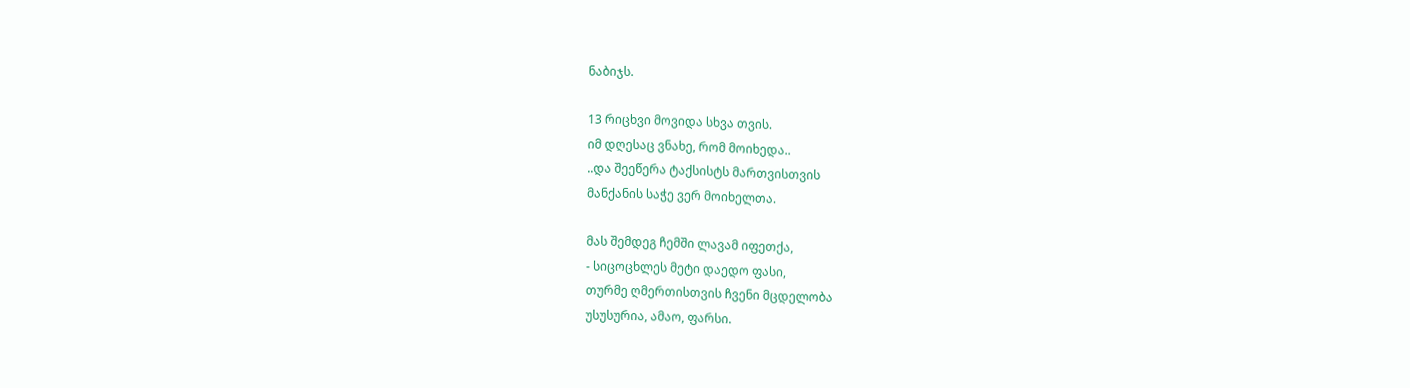ნაბიჯს.

13 რიცხვი მოვიდა სხვა თვის.
იმ დღესაც ვნახე, რომ მოიხედა..
..და შეეწერა ტაქსისტს მართვისთვის
მანქანის საჭე ვერ მოიხელთა.

მას შემდეგ ჩემში ლავამ იფეთქა,
- სიცოცხლეს მეტი დაედო ფასი,
თურმე ღმერთისთვის ჩვენი მცდელობა
უსუსურია, ამაო, ფარსი.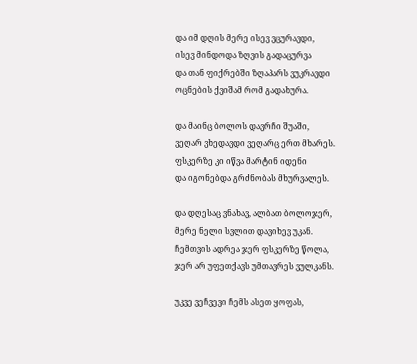და იმ დღის მერე ისევ ვცურავდი,
ისევ მინდოდა ზღვის გადაცურვა
და თან ფიქრებში ზღაპარს ვუკრავდი
ოცნების ქვიშამ რომ გადახურა.

და მაინც ბოლოს დავრჩი შუაში,
ვეღარ ვხედავდი ვეღარც ერთ მხარეს.
ფსკერზე კი იწვა მარტინ იდენი
და იგონებდა გრძნობას მხურვალეს.

და დღესაც ვნახავ, ალბათ ბოლოჯერ,
მერე ნელი სვლით დავიხევ უკან.
ჩემთვის ადრეა ჯერ ფსკერზე წოლა,
ჯერ არ უფეთქავს უმთავრეს ვულკანს.

უკვე ვეჩვევი ჩემს ასეთ ყოფას,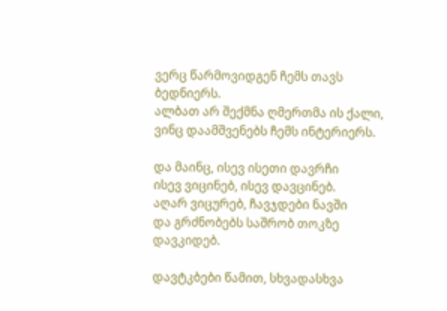ვერც წარმოვიდგენ ჩემს თავს ბედნიერს.
ალბათ არ შექმნა ღმერთმა ის ქალი,
ვინც დაამშვენებს ჩემს ინტერიერს.

და მაინც, ისევ ისეთი დავრჩი
ისევ ვიცინებ, ისევ დავცინებ.
აღარ ვიცურებ, ჩავჯდები ნავში
და გრძნობებს საშრობ თოკზე დავკიდებ.

დავტკბები წამით, სხვადასხვა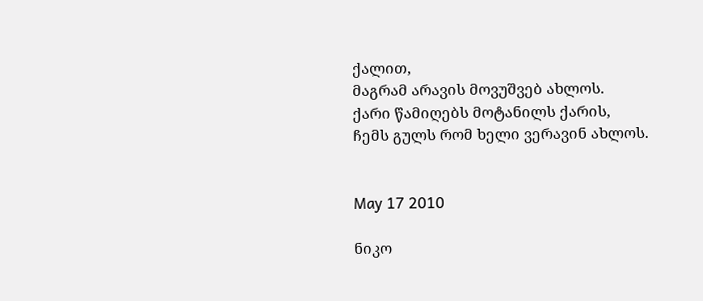ქალით,
მაგრამ არავის მოვუშვებ ახლოს.
ქარი წამიღებს მოტანილს ქარის,
ჩემს გულს რომ ხელი ვერავინ ახლოს.


May 17 2010

ნიკო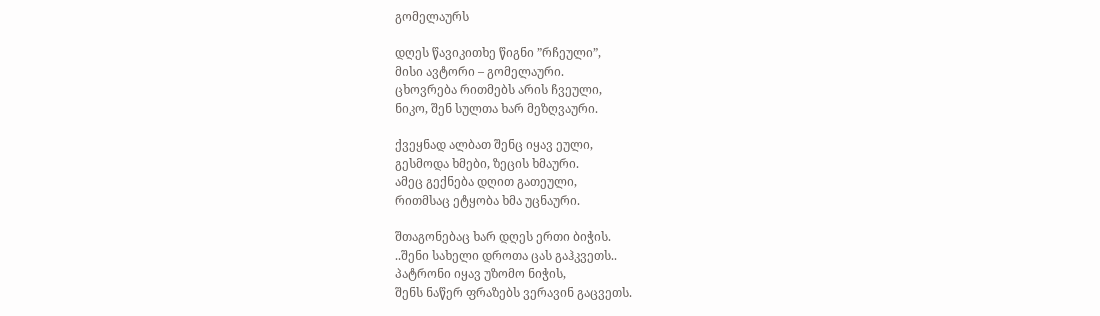გომელაურს

დღეს წავიკითხე წიგნი ”რჩეული”,
მისი ავტორი – გომელაური.
ცხოვრება რითმებს არის ჩვეული,
ნიკო, შენ სულთა ხარ მეზღვაური.

ქვეყნად ალბათ შენც იყავ ეული,
გესმოდა ხმები, ზეცის ხმაური.
ამეც გექნება დღით გათეული,
რითმსაც ეტყობა ხმა უცნაური.

შთაგონებაც ხარ დღეს ერთი ბიჭის.
..შენი სახელი დროთა ცას გაჰკვეთს..
პატრონი იყავ უზომო ნიჭის,
შენს ნაწერ ფრაზებს ვერავინ გაცვეთს.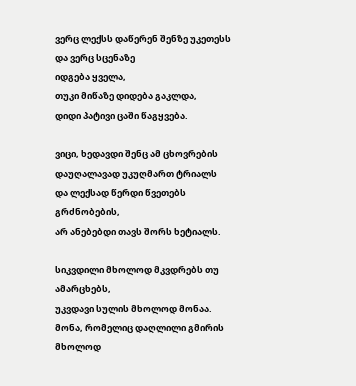ვერც ლექსს დაწერენ შენზე უკეთესს
და ვერც სცენაზე
იდგება ყველა,
თუკი მიწაზე დიდება გაკლდა,
დიდი პატივი ცაში წაგყვება.

ვიცი, ხედავდი შენც ამ ცხოვრების
დაუღალავად უკუღმართ ტრიალს
და ლექსად წერდი წვეთებს გრძნობების,
არ ანებებდი თავს შორს ხეტიალს.

სიკვდილი მხოლოდ მკვდრებს თუ ამარცხებს,
უკვდავი სულის მხოლოდ მონაა.
მონა, რომელიც დაღლილი გმირის
მხოლოდ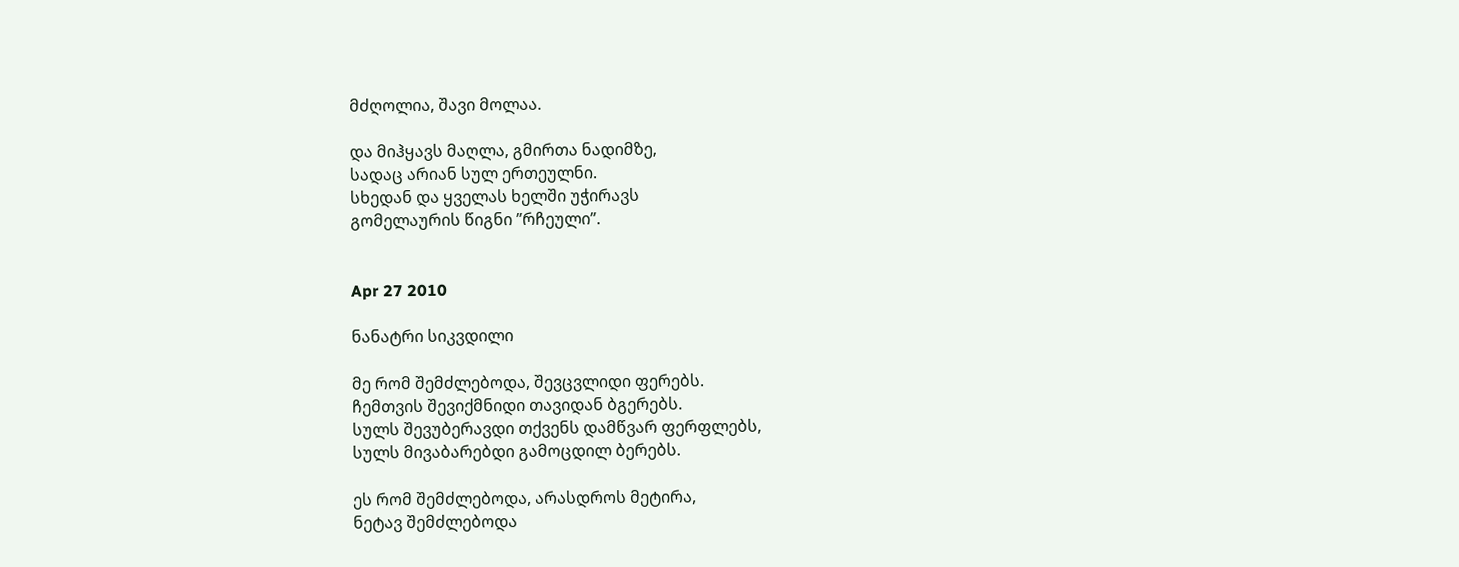მძღოლია, შავი მოლაა.

და მიჰყავს მაღლა, გმირთა ნადიმზე,
სადაც არიან სულ ერთეულნი.
სხედან და ყველას ხელში უჭირავს
გომელაურის წიგნი ”რჩეული”.


Apr 27 2010

ნანატრი სიკვდილი

მე რომ შემძლებოდა, შევცვლიდი ფერებს.
ჩემთვის შევიქმნიდი თავიდან ბგერებს.
სულს შევუბერავდი თქვენს დამწვარ ფერფლებს,
სულს მივაბარებდი გამოცდილ ბერებს.

ეს რომ შემძლებოდა, არასდროს მეტირა,
ნეტავ შემძლებოდა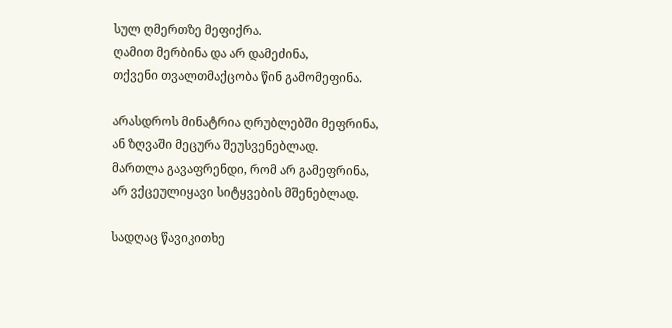სულ ღმერთზე მეფიქრა.
ღამით მერბინა და არ დამეძინა,
თქვენი თვალთმაქცობა წინ გამომეფინა.

არასდროს მინატრია ღრუბლებში მეფრინა,
ან ზღვაში მეცურა შეუსვენებლად.
მართლა გავაფრენდი, რომ არ გამეფრინა,
არ ვქცეულიყავი სიტყვების მშენებლად.

სადღაც წავიკითხე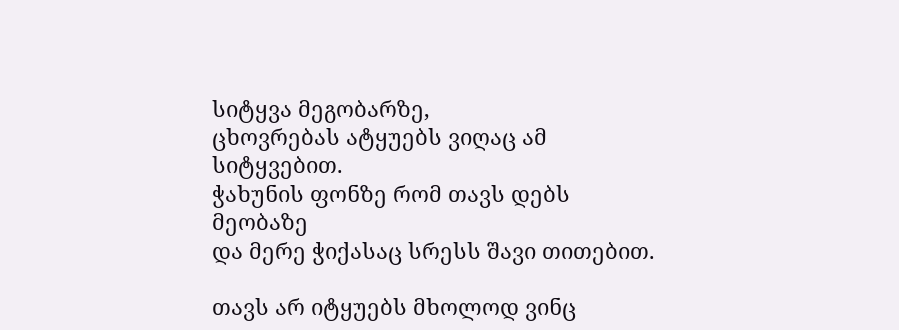სიტყვა მეგობარზე,
ცხოვრებას ატყუებს ვიღაც ამ სიტყვებით.
ჭახუნის ფონზე რომ თავს დებს მეობაზე
და მერე ჭიქასაც სრესს შავი თითებით.

თავს არ იტყუებს მხოლოდ ვინც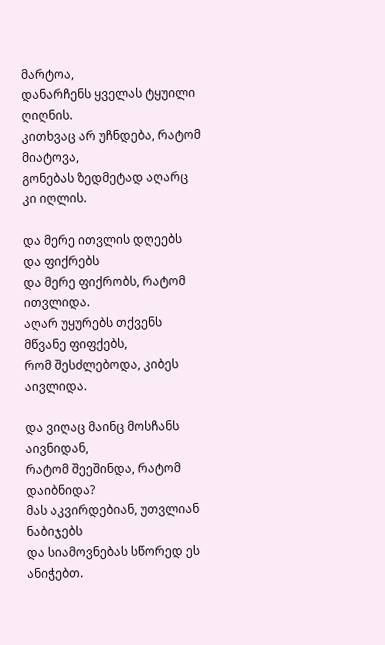მარტოა,
დანარჩენს ყველას ტყუილი ღიღნის.
კითხვაც არ უჩნდება, რატომ მიატოვა,
გონებას ზედმეტად აღარც კი იღლის.

და მერე ითვლის დღეებს და ფიქრებს
და მერე ფიქრობს, რატომ ითვლიდა.
აღარ უყურებს თქვენს მწვანე ფიფქებს,
რომ შესძლებოდა, კიბეს აივლიდა.

და ვიღაც მაინც მოსჩანს აივნიდან,
რატომ შეეშინდა, რატომ დაიბნიდა?
მას აკვირდებიან, უთვლიან ნაბიჯებს
და სიამოვნებას სწორედ ეს ანიჭებთ.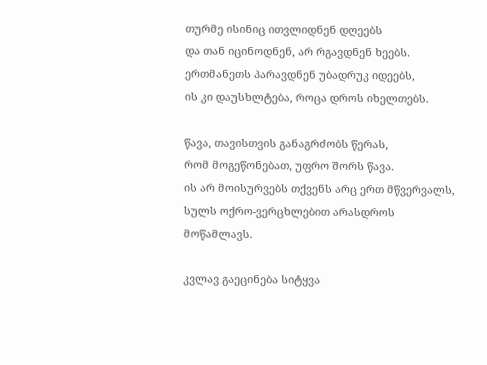თურმე ისინიც ითვლიდნენ დღეებს
და თან იცინოდნენ, არ რგავდნენ ხეებს.
ერთმანეთს პარავდნენ უბადრუკ იდეებს,
ის კი დაუსხლტება, როცა დროს იხელთებს.

წავა, თავისთვის განაგრძობს წერას,
რომ მოგეწონებათ, უფრო შორს წავა.
ის არ მოისურვებს თქვენს არც ერთ მწვერვალს,
სულს ოქრო-ვერცხლებით არასდროს მოწამლავს.

კვლავ გაეცინება სიტყვა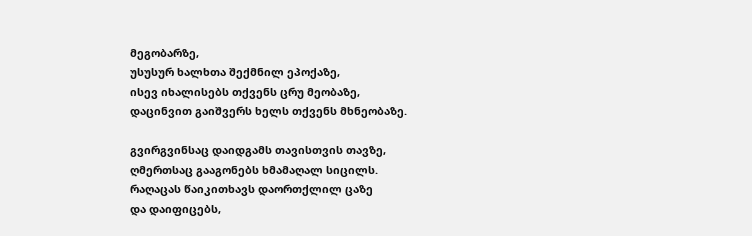მეგობარზე,
უსუსურ ხალხთა შექმნილ ეპოქაზე,
ისევ იხალისებს თქვენს ცრუ მეობაზე,
დაცინვით გაიშვერს ხელს თქვენს მხნეობაზე.

გვირგვინსაც დაიდგამს თავისთვის თავზე,
ღმერთსაც გააგონებს ხმამაღალ სიცილს.
რაღაცას წაიკითხავს დაორთქლილ ცაზე
და დაიფიცებს,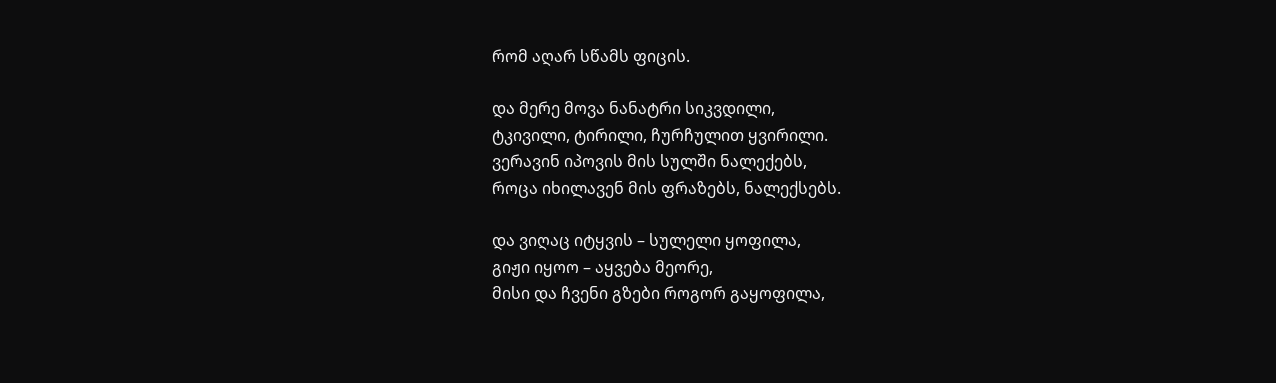რომ აღარ სწამს ფიცის.

და მერე მოვა ნანატრი სიკვდილი,
ტკივილი, ტირილი, ჩურჩულით ყვირილი.
ვერავინ იპოვის მის სულში ნალექებს,
როცა იხილავენ მის ფრაზებს, ნალექსებს.

და ვიღაც იტყვის – სულელი ყოფილა,
გიჟი იყოო – აყვება მეორე,
მისი და ჩვენი გზები როგორ გაყოფილა,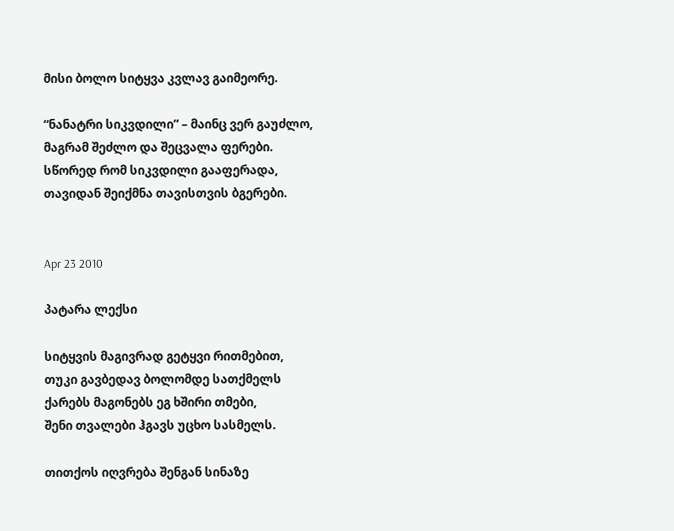მისი ბოლო სიტყვა კვლავ გაიმეორე.

“ნანატრი სიკვდილი” – მაინც ვერ გაუძლო,
მაგრამ შეძლო და შეცვალა ფერები.
სწორედ რომ სიკვდილი გააფერადა,
თავიდან შეიქმნა თავისთვის ბგერები.


Apr 23 2010

პატარა ლექსი

სიტყვის მაგივრად გეტყვი რითმებით,
თუკი გავბედავ ბოლომდე სათქმელს
ქარებს მაგონებს ეგ ხშირი თმები,
შენი თვალები ჰგავს უცხო სასმელს.

თითქოს იღვრება შენგან სინაზე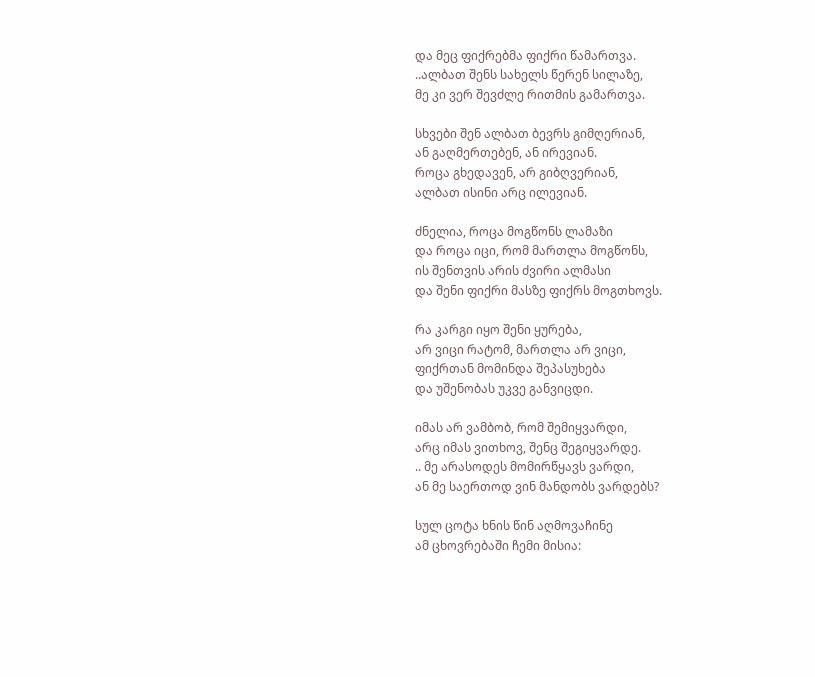და მეც ფიქრებმა ფიქრი წამართვა.
..ალბათ შენს სახელს წერენ სილაზე,
მე კი ვერ შევძლე რითმის გამართვა.

სხვები შენ ალბათ ბევრს გიმღერიან,
ან გაღმერთებენ, ან ირევიან.
როცა გხედავენ, არ გიბღვერიან,
ალბათ ისინი არც ილევიან.

ძნელია, როცა მოგწონს ლამაზი
და როცა იცი, რომ მართლა მოგწონს,
ის შენთვის არის ძვირი ალმასი
და შენი ფიქრი მასზე ფიქრს მოგთხოვს.

რა კარგი იყო შენი ყურება,
არ ვიცი რატომ, მართლა არ ვიცი,
ფიქრთან მომინდა შეპასუხება
და უშენობას უკვე განვიცდი.

იმას არ ვამბობ, რომ შემიყვარდი,
არც იმას ვითხოვ, შენც შეგიყვარდე.
.. მე არასოდეს მომირწყავს ვარდი,
ან მე საერთოდ ვინ მანდობს ვარდებს?

სულ ცოტა ხნის წინ აღმოვაჩინე
ამ ცხოვრებაში ჩემი მისია: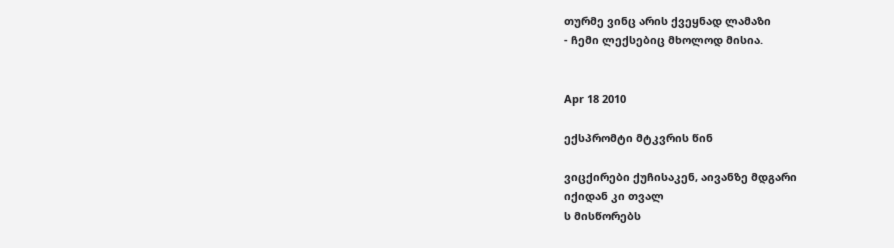თურმე ვინც არის ქვეყნად ლამაზი
- ჩემი ლექსებიც მხოლოდ მისია.


Apr 18 2010

ექსპრომტი მტკვრის წინ

ვიცქირები ქუჩისაკენ, აივანზე მდგარი
იქიდან კი თვალ
ს მისწორებს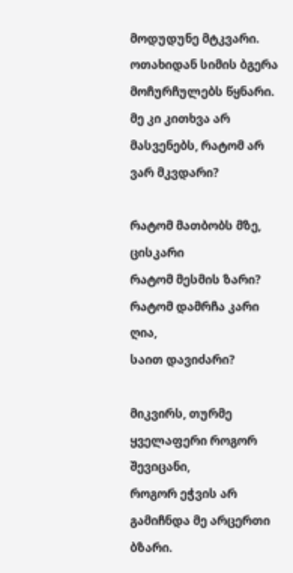მოდუდუნე მტკვარი.
ოთახიდან სიმის ბგერა მოჩურჩულებს წყნარი.
მე კი კითხვა არ მასვენებს, რატომ არ ვარ მკვდარი?

რატომ მათბობს მზე, ცისკარი
რატომ მესმის ზარი?
რატომ დამრჩა კარი ღია,
საით დავიძარი?

მიკვირს, თურმე ყველაფერი როგორ შევიცანი,
როგორ ეჭვის არ გამიჩნდა მე არცერთი ბზარი.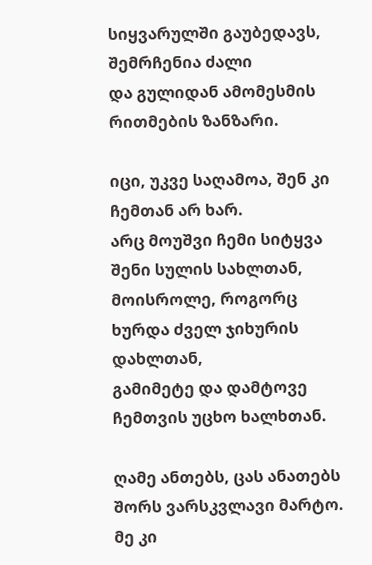სიყვარულში გაუბედავს, შემრჩენია ძალი
და გულიდან ამომესმის რითმების ზანზარი.

იცი, უკვე საღამოა, შენ კი ჩემთან არ ხარ.
არც მოუშვი ჩემი სიტყვა შენი სულის სახლთან,
მოისროლე, როგორც ხურდა ძველ ჯიხურის დახლთან,
გამიმეტე და დამტოვე ჩემთვის უცხო ხალხთან.

ღამე ანთებს, ცას ანათებს
შორს ვარსკვლავი მარტო.
მე კი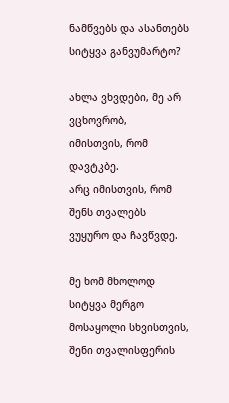ნამწვებს და ასანთებს
სიტყვა განვუმარტო?

ახლა ვხვდები, მე არ ვცხოვრობ,
იმისთვის, რომ დავტკბე.
არც იმისთვის, რომ შენს თვალებს
ვუყურო და ჩავწვდე.

მე ხომ მხოლოდ სიტყვა მერგო
მოსაყოლი სხვისთვის,
შენი თვალისფერის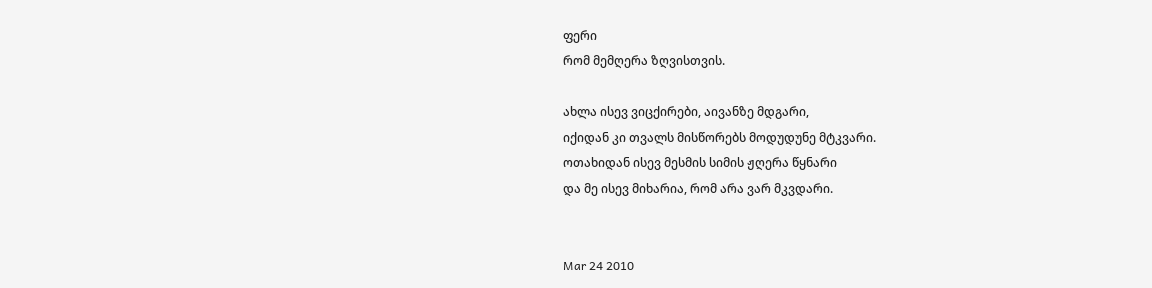ფერი
რომ მემღერა ზღვისთვის.

ახლა ისევ ვიცქირები, აივანზე მდგარი,
იქიდან კი თვალს მისწორებს მოდუდუნე მტკვარი.
ოთახიდან ისევ მესმის სიმის ჟღერა წყნარი
და მე ისევ მიხარია, რომ არა ვარ მკვდარი.


Mar 24 2010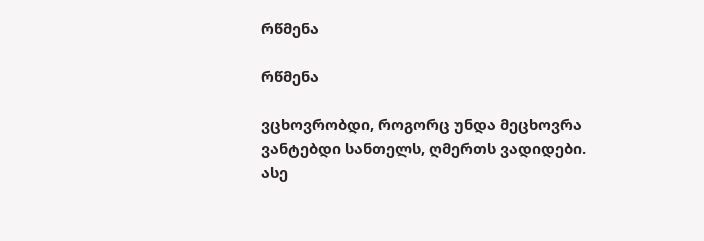რწმენა

რწმენა

ვცხოვრობდი, როგორც უნდა მეცხოვრა
ვანტებდი სანთელს, ღმერთს ვადიდები.
ასე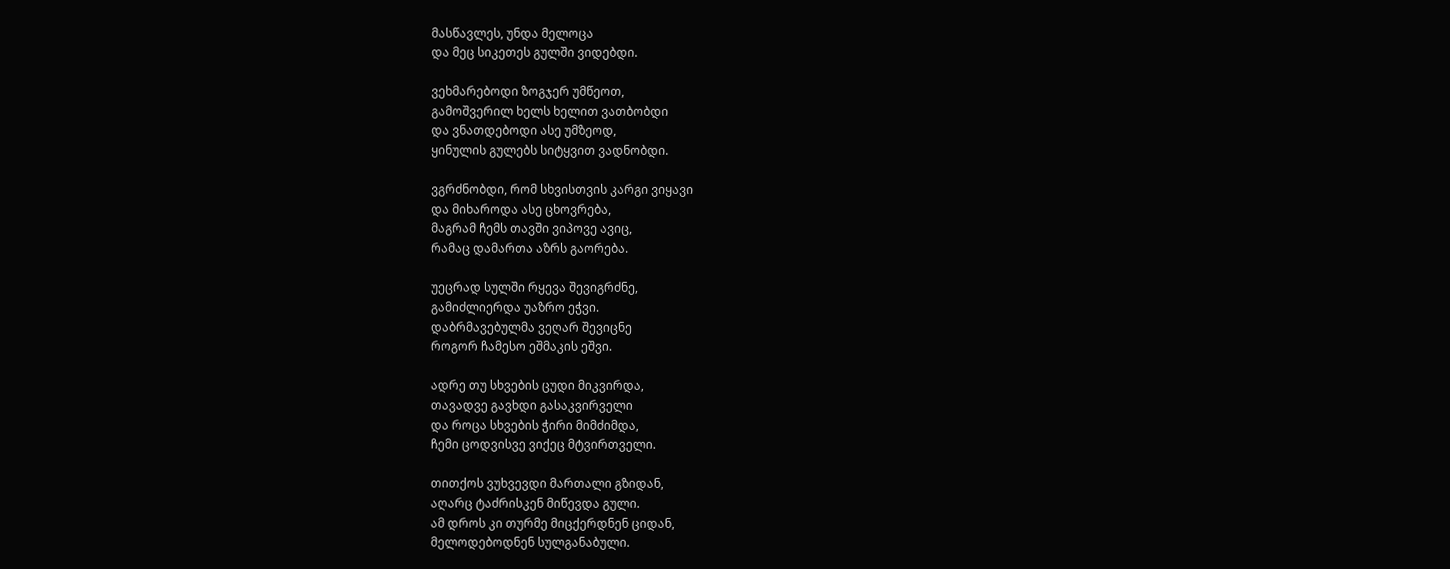მასწავლეს, უნდა მელოცა
და მეც სიკეთეს გულში ვიდებდი.

ვეხმარებოდი ზოგჯერ უმწეოთ,
გამოშვერილ ხელს ხელით ვათბობდი
და ვნათდებოდი ასე უმზეოდ,
ყინულის გულებს სიტყვით ვადნობდი.

ვგრძნობდი, რომ სხვისთვის კარგი ვიყავი
და მიხაროდა ასე ცხოვრება,
მაგრამ ჩემს თავში ვიპოვე ავიც,
რამაც დამართა აზრს გაორება.

უეცრად სულში რყევა შევიგრძნე,
გამიძლიერდა უაზრო ეჭვი.
დაბრმავებულმა ვეღარ შევიცნე
როგორ ჩამესო ეშმაკის ეშვი.

ადრე თუ სხვების ცუდი მიკვირდა,
თავადვე გავხდი გასაკვირველი
და როცა სხვების ჭირი მიმძიმდა,
ჩემი ცოდვისვე ვიქეც მტვირთველი.

თითქოს ვუხვევდი მართალი გზიდან,
აღარც ტაძრისკენ მიწევდა გული.
ამ დროს კი თურმე მიცქერდნენ ციდან,
მელოდებოდნენ სულგანაბული.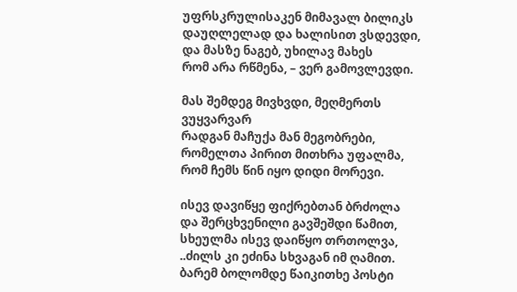უფრსკრულისაკენ მიმავალ ბილიკს
დაუღლელად და ხალისით ვსდევდი,
და მასზე ნაგებ, უხილავ მახეს
რომ არა რწმენა, – ვერ გამოვლევდი.

მას შემდეგ მივხვდი, მეღმერთს ვუყვარვარ
რადგან მაჩუქა მან მეგობრები,
რომელთა პირით მითხრა უფალმა,
რომ ჩემს წინ იყო დიდი მორევი.

ისევ დავიწყე ფიქრებთან ბრძოლა
და შერცხვენილი გავშეშდი წამით,
სხეულმა ისევ დაიწყო თრთოლვა,
..ძილს კი ეძინა სხვაგან იმ ღამით.
ბარემ ბოლომდე წაიკითხე პოსტი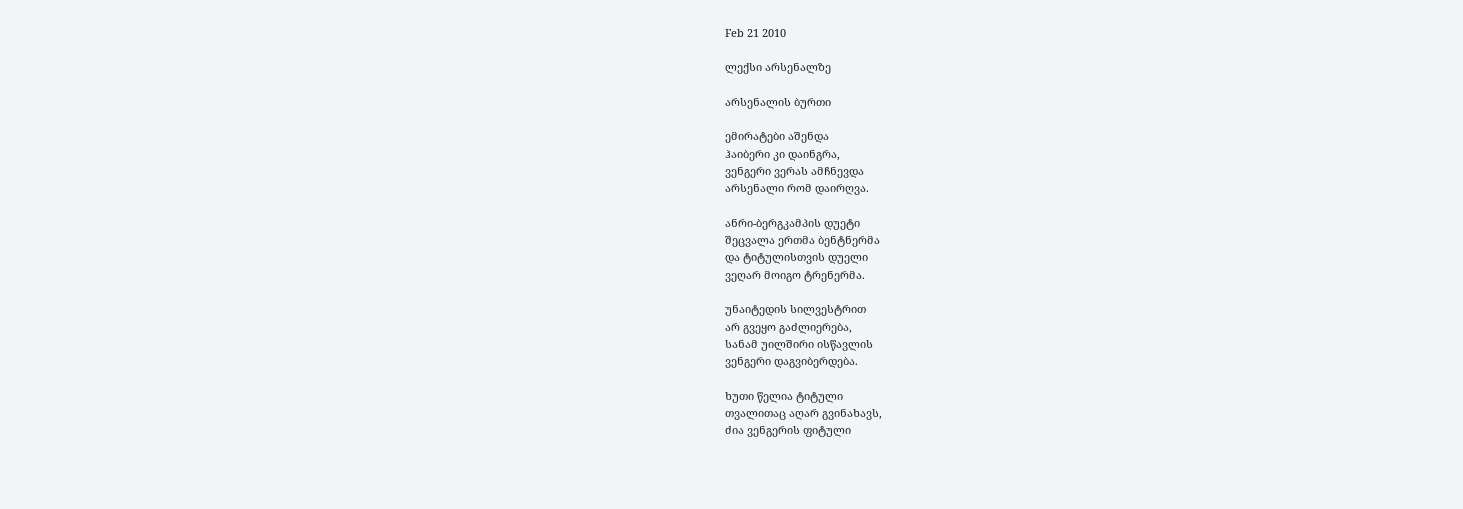Feb 21 2010

ლექსი არსენალზე

არსენალის ბურთი

ემირატები აშენდა
ჰაიბერი კი დაინგრა,
ვენგერი ვერას ამჩნევდა
არსენალი რომ დაირღვა.

ანრი-ბერგკამპის დუეტი
შეცვალა ერთმა ბენტნერმა
და ტიტულისთვის დუელი
ვეღარ მოიგო ტრენერმა.

უნაიტედის სილვესტრით
არ გვეყო გაძლიერება,
სანამ უილშირი ისწავლის
ვენგერი დაგვიბერდება.

ხუთი წელია ტიტული
თვალითაც აღარ გვინახავს,
ძია ვენგერის ფიტული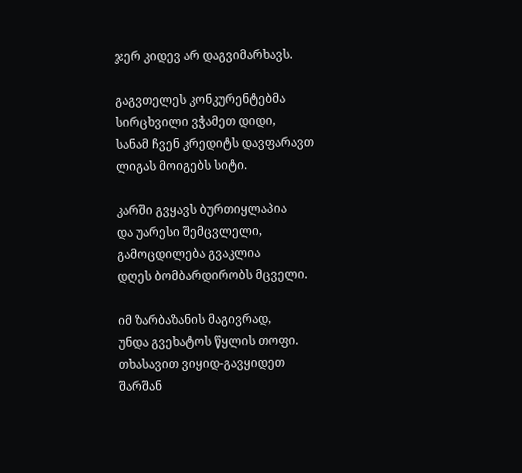ჯერ კიდევ არ დაგვიმარხავს.

გაგვთელეს კონკურენტებმა
სირცხვილი ვჭამეთ დიდი,
სანამ ჩვენ კრედიტს დავფარავთ
ლიგას მოიგებს სიტი.

კარში გვყავს ბურთიყლაპია
და უარესი შემცვლელი,
გამოცდილება გვაკლია
დღეს ბომბარდირობს მცველი.

იმ ზარბაზანის მაგივრად,
უნდა გვეხატოს წყლის თოფი.
თხასავით ვიყიდ-გავყიდეთ
შარშან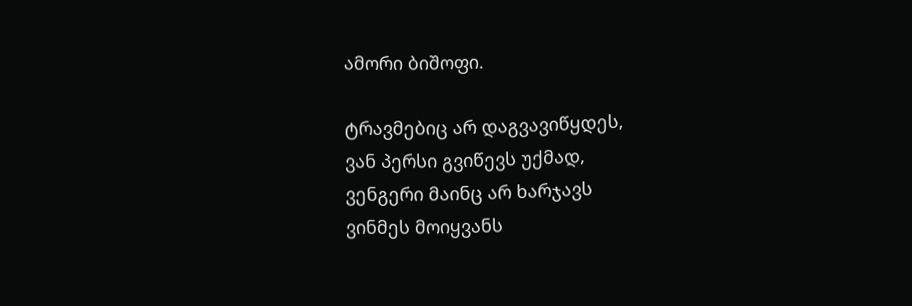ამორი ბიშოფი.

ტრავმებიც არ დაგვავიწყდეს,
ვან პერსი გვიწევს უქმად,
ვენგერი მაინც არ ხარჯავს
ვინმეს მოიყვანს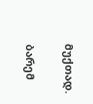მუქთად.

ბარემ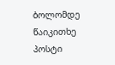ბოლომდე წაიკითხე პოსტი